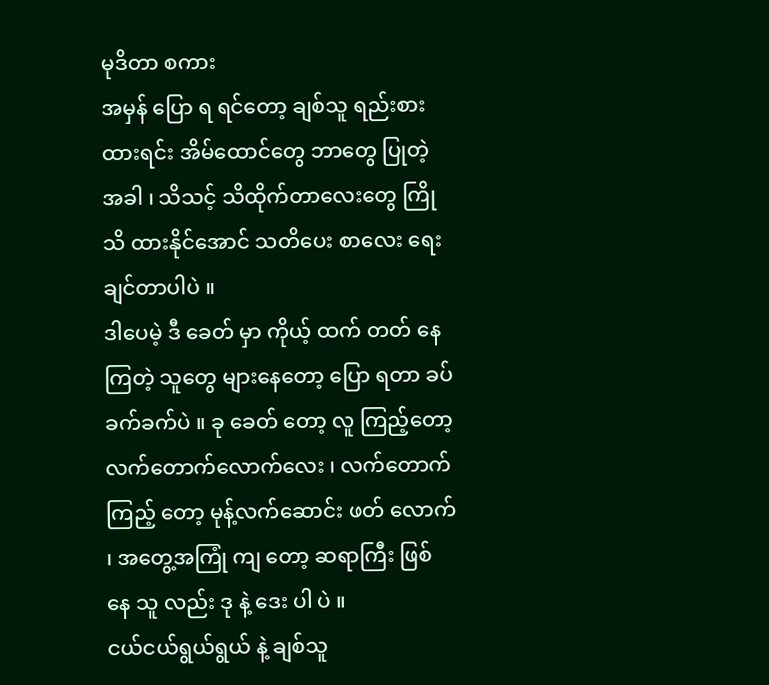မုဒိတာ စကား
အမှန် ပြော ရ ရင်တော့ ချစ်သူ ရည်းစား ထားရင်း အိမ်ထောင်တွေ ဘာတွေ ပြုတဲ့ အခါ ၊ သိသင့် သိထိုက်တာလေးတွေ ကြို သိ ထားနိုင်အောင် သတိပေး စာလေး ရေး ချင်တာပါပဲ ။
ဒါပေမဲ့ ဒီ ခေတ် မှာ ကိုယ့် ထက် တတ် နေကြတဲ့ သူတွေ များနေတော့ ပြော ရတာ ခပ် ခက်ခက်ပဲ ။ ခု ခေတ် တော့ လူ ကြည့်တော့ လက်တောက်လောက်လေး ၊ လက်တောက် ကြည့် တော့ မုန့်လက်ဆောင်း ဖတ် လောက် ၊ အတွေ့အကြုံ ကျ တော့ ဆရာကြီး ဖြစ် နေ သူ လည်း ဒု နဲ့ ဒေး ပါ ပဲ ။
ငယ်ငယ်ရွယ်ရွယ် နဲ့ ချစ်သူ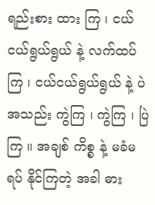ရည်းစား ထား ကြ ၊ ငယ်ငယ်ရွယ်ရွယ် နဲ့ လက်ထပ် ကြ ၊ ငယ်ငယ်ရွယ်ရွယ် နဲ့ ပဲ အသည်း ကွဲကြ ၊ ကွဲကြ ၊ ပြဲကြ ။ အချစ် ကိစ္စ နဲ့ မခံမရပ် နိုင်ကြတဲ့ အခါ ဓား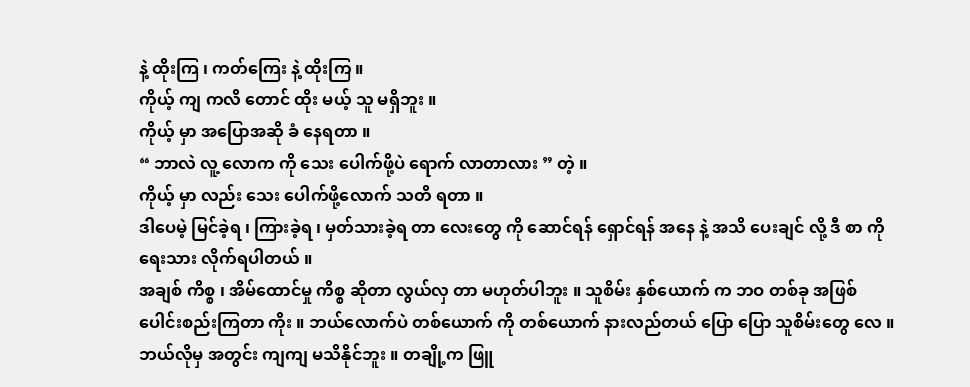နဲ့ ထိုးကြ ၊ ကတ်ကြေး နဲ့ ထိုးကြ ။
ကိုယ့် ကျ ကလိ တောင် ထိုး မယ့် သူ မရှိဘူး ။
ကိုယ့် မှာ အပြောအဆို ခံ နေရတာ ။
“ ဘာလဲ လူ့ လောက ကို သေး ပေါက်ဖို့ပဲ ရောက် လာတာလား ” တဲ့ ။
ကိုယ့် မှာ လည်း သေး ပေါက်ဖို့လောက် သတိ ရတာ ။
ဒါပေမဲ့ မြင်ခဲ့ရ ၊ ကြားခဲ့ရ ၊ မှတ်သားခဲ့ရ တာ လေးတွေ ကို ဆောင်ရန် ရှောင်ရန် အနေ နဲ့ အသိ ပေးချင် လို့ ဒီ စာ ကို ရေးသား လိုက်ရပါတယ် ။
အချစ် ကိစ္စ ၊ အိမ်ထောင်မှု ကိစ္စ ဆိုတာ လွယ်လှ တာ မဟုတ်ပါဘူး ။ သူစိမ်း နှစ်ယောက် က ဘဝ တစ်ခု အဖြစ် ပေါင်းစည်းကြတာ ကိုး ။ ဘယ်လောက်ပဲ တစ်ယောက် ကို တစ်ယောက် နားလည်တယ် ပြော ပြော သူစိမ်းတွေ လေ ။
ဘယ်လိုမှ အတွင်း ကျကျ မသိနိုင်ဘူး ။ တချို့က ဖြူ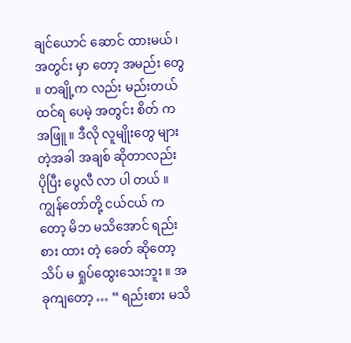ချင်ယောင် ဆောင် ထားမယ် ၊ အတွင်း မှာ တော့ အမည်း တွေ ။ တချို့က လည်း မည်းတယ် ထင်ရ ပေမဲ့ အတွင်း စိတ် က အဖြူ ။ ဒီလို လူမျိုးတွေ များ တဲ့အခါ အချစ် ဆိုတာလည်း ပိုပြီး ပွေလီ လာ ပါ တယ် ။ ကျွန်တော်တို့ ငယ်ငယ် ကတော့ မိဘ မသိအောင် ရည်းစား ထား တဲ့ ခေတ် ဆိုတော့ သိပ် မ ရှုပ်ထွေးသေးဘူး ။ အခုကျတော့ … “ ရည်းစား မသိ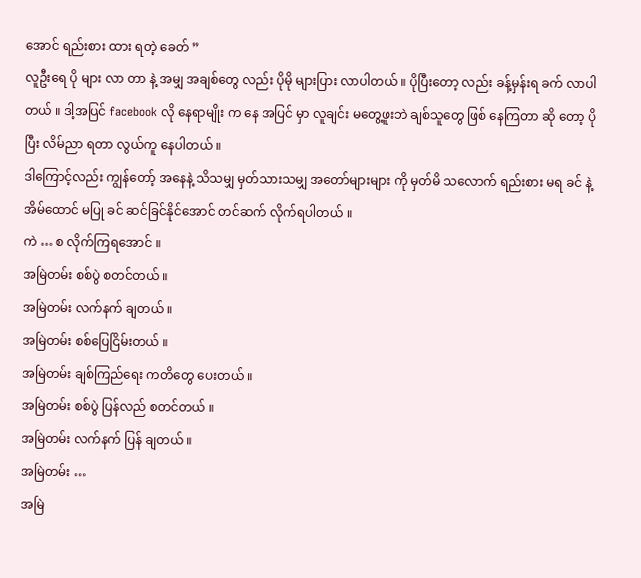အောင် ရည်းစား ထား ရတဲ့ ခေတ် ”
လူဦးရေ ပို များ လာ တာ နဲ့ အမျှ အချစ်တွေ လည်း ပိုမို များပြား လာပါတယ် ။ ပိုပြီးတော့ လည်း ခန့်မှန်းရ ခက် လာပါတယ် ။ ဒါ့အပြင် facebook လို နေရာမျိုး က နေ အပြင် မှာ လူချင်း မတွေ့ဖူးဘဲ ချစ်သူတွေ ဖြစ် နေကြတာ ဆို တော့ ပိုပြီး လိမ်ညာ ရတာ လွယ်ကူ နေပါတယ် ။
ဒါကြောင့်လည်း ကျွန်တော့် အနေနဲ့ သိသမျှ မှတ်သားသမျှ အတော်များများ ကို မှတ်မိ သလောက် ရည်းစား မရ ခင် နဲ့ အိမ်ထောင် မပြု ခင် ဆင်ခြင်နိုင်အောင် တင်ဆက် လိုက်ရပါတယ် ။
ကဲ … စ လိုက်ကြရအောင် ။
အမြဲတမ်း စစ်ပွဲ စတင်တယ် ။
အမြဲတမ်း လက်နက် ချတယ် ။
အမြဲတမ်း စစ်ပြေငြိမ်းတယ် ။
အမြဲတမ်း ချစ်ကြည်ရေး ကတိတွေ ပေးတယ် ။
အမြဲတမ်း စစ်ပွဲ ပြန်လည် စတင်တယ် ။
အမြဲတမ်း လက်နက် ပြန် ချတယ် ။
အမြဲတမ်း …
အမြဲ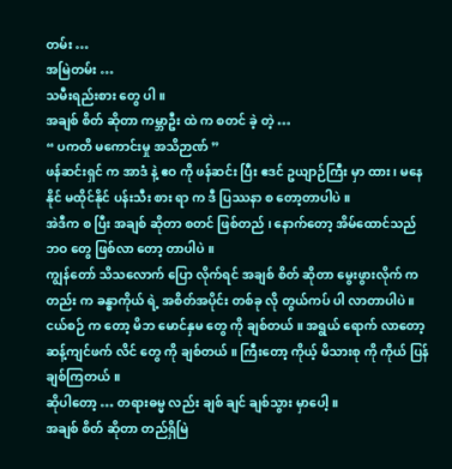တမ်း …
အမြဲတမ်း …
သမီးရည်းစား တွေ ပါ ။
အချစ် စိတ် ဆိုတာ ကမ္ဘာဦး ထဲ က စတင် ခဲ့ တဲ့ …
“ ပကတိ မကောင်းမှု အသိဉာဏ် ”
ဖန်ဆင်းရှင် က အာဒံ နဲ့ ဧဝ ကို ဖန်ဆင်း ပြီး ဧဒင် ဥယျာဉ်ကြီး မှာ ထား ၊ မနေနိုင် မထိုင်နိုင် ပန်းသီး စား ရာ က ဒီ ပြဿနာ စ တော့တာပါပဲ ။
အဲဒီက စ ပြီး အချစ် ဆိုတာ စတင် ဖြစ်တည် ၊ နောက်တော့ အိမ်ထောင်သည် ဘဝ တွေ ဖြစ်လာ တော့ တာပါပဲ ။
ကျွန်တော် သိသလောက် ပြော လိုက်ရင် အချစ် စိတ် ဆိုတာ မွေးဖွားလိုက် ကတည်း က ခန္ဓာကိုယ် ရဲ့ အစိတ်အပိုင်း တစ်ခု လို တွယ်ကပ် ပါ လာတာပါပဲ ။
ငယ်စဉ် က တော့ မိဘ မောင်နှမ တွေ ကို ချစ်တယ် ။ အရွယ် ရောက် လာတော့ ဆန့်ကျင်ဖက် လိင် တွေ ကို ချစ်တယ် ။ ကြီးတော့ ကိုယ့် မိသားစု ကို ကိုယ် ပြန် ချစ်ကြတယ် ။
ဆိုပါတော့ … တရားဓမ္မ လည်း ချစ် ချင် ချစ်သွား မှာပေါ့ ။
အချစ် စိတ် ဆိုတာ တည်ရှိမြဲ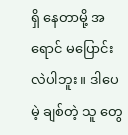ရှိ နေတာမို့ အရောင် မပြောင်းလဲပါဘူး ။ ဒါပေမဲ့ ချစ်တဲ့ သူ တွေ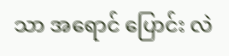သာ အရောင် ပြောင်း လဲ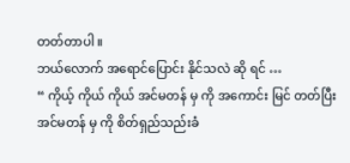တတ်တာပါ ။
ဘယ်လောက် အရောင်ပြောင်း နိုင်သလဲ ဆို ရင် …
“ ကိုယ့် ကိုယ် ကိုယ် အင်မတန် မှ ကို အကောင်း မြင် တတ်ပြီး အင်မတန် မှ ကို စိတ်ရှည်သည်းခံ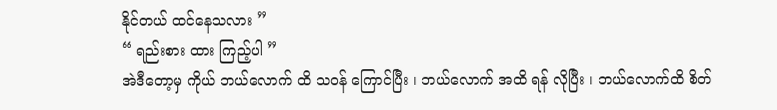နိုင်တယ် ထင်နေသလား ”
“ ရည်းစား ထား ကြည့်ပါ ”
အဲဒီတော့မှ ကိုယ် ဘယ်လောက် ထိ သဝန် ကြောင်ပြီး ၊ ဘယ်လောက် အထိ ရန် လိုပြီး ၊ ဘယ်လောက်ထိ စိတ်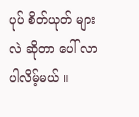ပုပ် စိတ်ယုတ် များ လဲ ဆိုတာ ပေါ် လာ ပါလိမ့်မယ် ။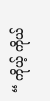“ ကိုယ့် ကိုယ်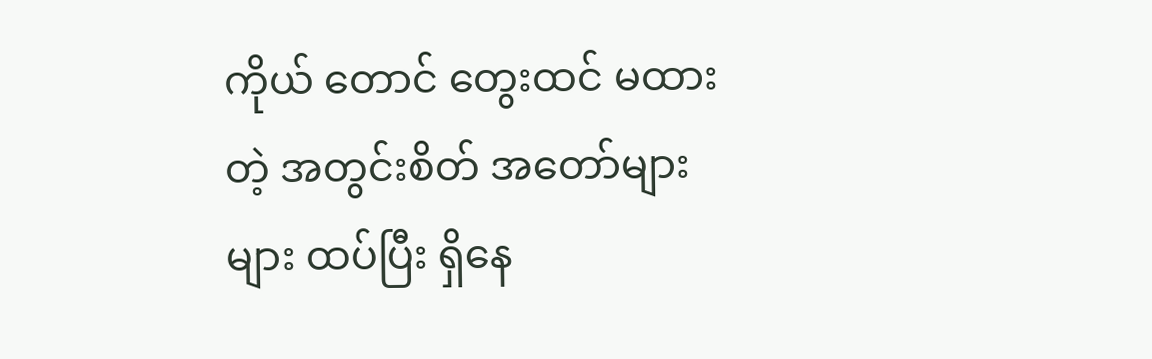ကိုယ် တောင် တွေးထင် မထားတဲ့ အတွင်းစိတ် အတော်များများ ထပ်ပြီး ရှိနေ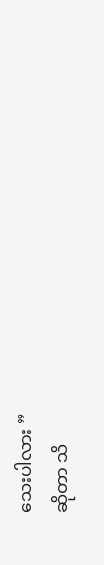သေးပါလား ”
ဆိုတာ သိ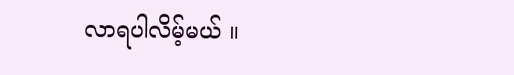လာရပါလိမ့်မယ် ။